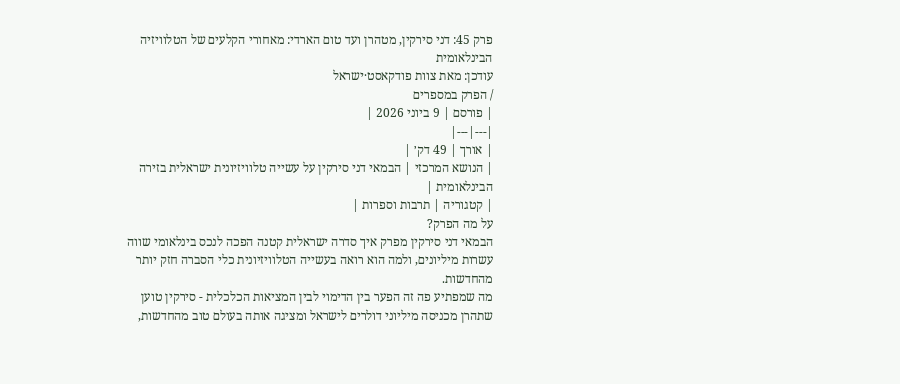פרק 45: דני סירקין, מטהרן ועד טום הארדי: מאחורי הקלעים של הטלוויזיה הבינלאומית
עודכן: מאת צוות פודקאסט·ישראל
/ הפרק במספרים
| פורסם | 9 ביוני 2026 |
|---|---|
| אורך | 49 דק׳ |
| הנושא המרכזי | הבמאי דני סירקין על עשייה טלוויזיונית ישראלית בזירה הבינלאומית |
| קטגוריה | תרבות וספרות |
על מה הפרק?
הבמאי דני סירקין מפרק איך סדרה ישראלית קטנה הפכה לנכס בינלאומי שווה עשרות מיליונים, ולמה הוא רואה בעשייה הטלוויזיונית כלי הסברה חזק יותר מהחדשות.
מה שמפתיע פה זה הפער בין הדימוי לבין המציאות הכלכלית - סירקין טוען שתהרן מכניסה מיליוני דולרים לישראל ומציגה אותה בעולם טוב מהחדשות,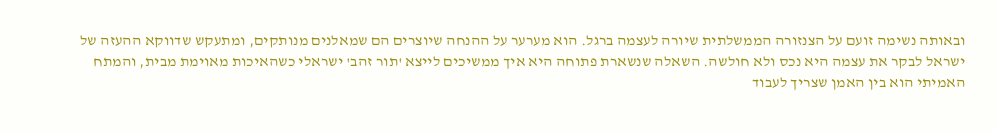ובאותה נשימה זועם על הצנזורה הממשלתית שיורה לעצמה ברגל. הוא מערער על ההנחה שיוצרים הם שמאלנים מנותקים, ומתעקש שדווקא ההעזה של ישראל לבקר את עצמה היא נכס ולא חולשה. השאלה שנשארת פתוחה היא איך ממשיכים לייצא 'תור זהב' ישראלי כשהאיכות מאוימת מבית, והמתח האמיתי הוא בין האמן שצריך לעבוד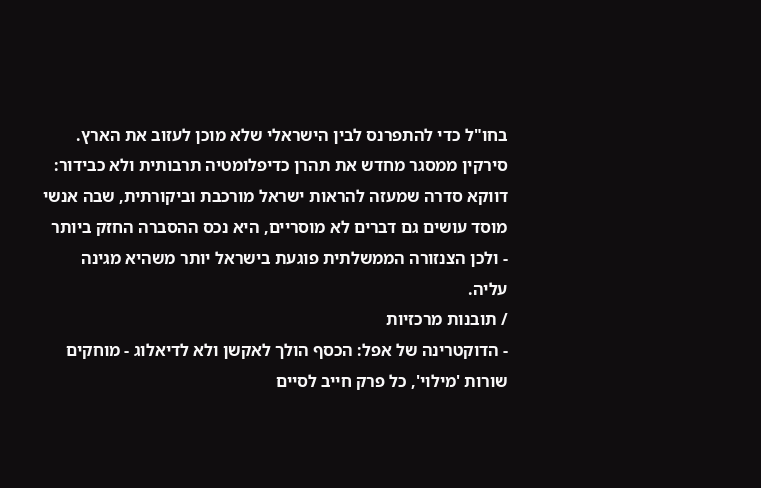בחו"ל כדי להתפרנס לבין הישראלי שלא מוכן לעזוב את הארץ.
סירקין ממסגר מחדש את תהרן כדיפלומטיה תרבותית ולא כבידור: דווקא סדרה שמעזה להראות ישראל מורכבת וביקורתית, שבה אנשי מוסד עושים גם דברים לא מוסריים, היא נכס ההסברה החזק ביותר - ולכן הצנזורה הממשלתית פוגעת בישראל יותר משהיא מגינה עליה.
/ תובנות מרכזיות
- הדוקטרינה של אפל: הכסף הולך לאקשן ולא לדיאלוג - מוחקים שורות 'מילוי', כל פרק חייב לסיים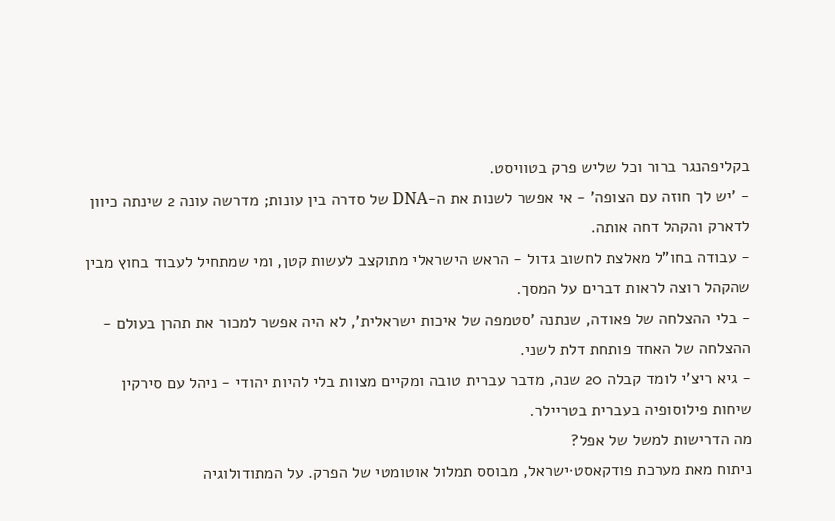בקליפהנגר ברור וכל שליש פרק בטוויסט.
- 'יש לך חוזה עם הצופה' - אי אפשר לשנות את ה-DNA של סדרה בין עונות; מדרשה עונה 2 שינתה כיוון לדארק והקהל דחה אותה.
- עבודה בחו"ל מאלצת לחשוב גדול - הראש הישראלי מתוקצב לעשות קטן, ומי שמתחיל לעבוד בחוץ מבין שהקהל רוצה לראות דברים על המסך.
- בלי ההצלחה של פאודה, שנתנה 'סטמפה של איכות ישראלית', לא היה אפשר למכור את תהרן בעולם - ההצלחה של האחד פותחת דלת לשני.
- גיא ריצ'י לומד קבלה 20 שנה, מדבר עברית טובה ומקיים מצוות בלי להיות יהודי - ניהל עם סירקין שיחות פילוסופיה בעברית בטריילר.
מה הדרישות למשל של אפל?
ניתוח מאת מערכת פודקאסט·ישראל, מבוסס תמלול אוטומטי של הפרק. על המתודולוגיה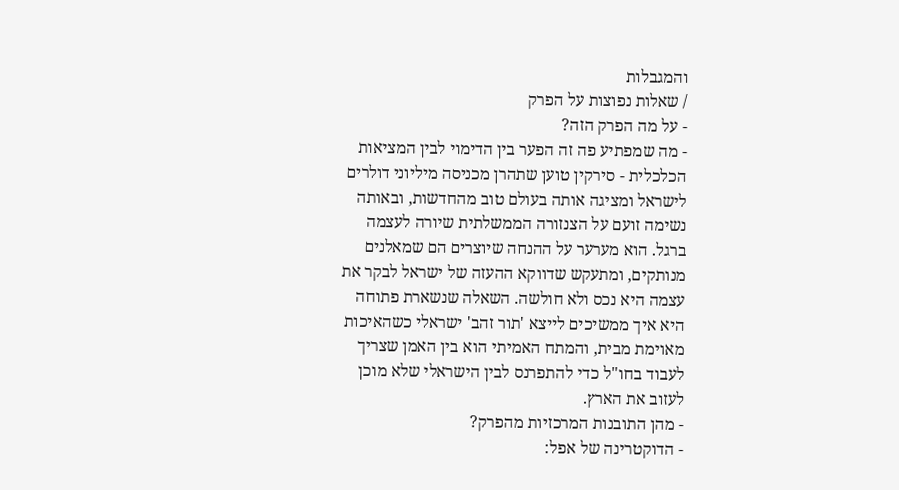והמגבלות
/ שאלות נפוצות על הפרק
- על מה הפרק הזה?
- מה שמפתיע פה זה הפער בין הדימוי לבין המציאות הכלכלית - סירקין טוען שתהרן מכניסה מיליוני דולרים לישראל ומציגה אותה בעולם טוב מהחדשות, ובאותה נשימה זועם על הצנזורה הממשלתית שיורה לעצמה ברגל. הוא מערער על ההנחה שיוצרים הם שמאלנים מנותקים, ומתעקש שדווקא ההעזה של ישראל לבקר את עצמה היא נכס ולא חולשה. השאלה שנשארת פתוחה היא איך ממשיכים לייצא 'תור זהב' ישראלי כשהאיכות מאוימת מבית, והמתח האמיתי הוא בין האמן שצריך לעבוד בחו"ל כדי להתפרנס לבין הישראלי שלא מוכן לעזוב את הארץ.
- מהן התובנות המרכזיות מהפרק?
- הדוקטרינה של אפל: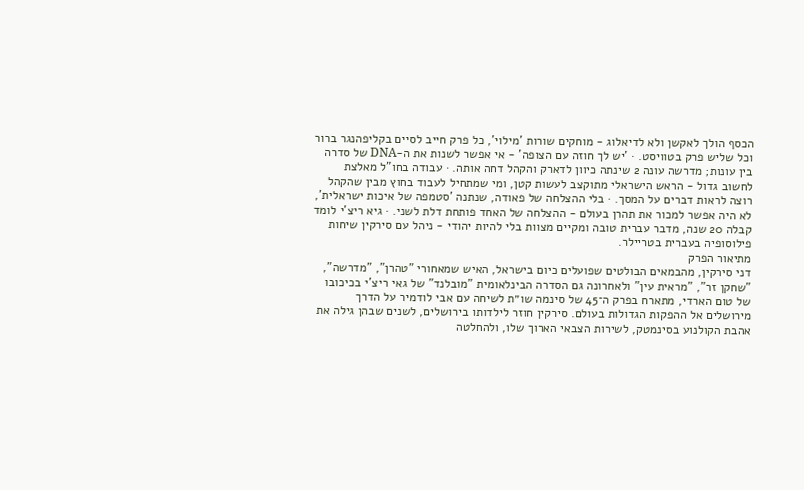הכסף הולך לאקשן ולא לדיאלוג - מוחקים שורות 'מילוי', כל פרק חייב לסיים בקליפהנגר ברור וכל שליש פרק בטוויסט. · 'יש לך חוזה עם הצופה' - אי אפשר לשנות את ה-DNA של סדרה בין עונות; מדרשה עונה 2 שינתה כיוון לדארק והקהל דחה אותה. · עבודה בחו"ל מאלצת לחשוב גדול - הראש הישראלי מתוקצב לעשות קטן, ומי שמתחיל לעבוד בחוץ מבין שהקהל רוצה לראות דברים על המסך. · בלי ההצלחה של פאודה, שנתנה 'סטמפה של איכות ישראלית', לא היה אפשר למכור את תהרן בעולם - ההצלחה של האחד פותחת דלת לשני. · גיא ריצ'י לומד קבלה 20 שנה, מדבר עברית טובה ומקיים מצוות בלי להיות יהודי - ניהל עם סירקין שיחות פילוסופיה בעברית בטריילר.
מתיאור הפרק
דני סירקין, מהבמאים הבולטים שפועלים כיום בישראל, האיש שמאחורי "טהרן", "מדרשה", "שחקן זר", "מראית עין" ולאחרונה גם הסדרה הבינלאומית "מובלנד" של גאי ריצ'י בכיכובו של טום הארדי, מתארח בפרק ה־45 של סינמה שו״ת לשיחה עם אבי לודמיר על הדרך מירושלים אל ההפקות הגדולות בעולם. סירקין חוזר לילדותו בירושלים, לשנים שבהן גילה את אהבת הקולנוע בסינמטק, לשירות הצבאי הארוך שלו, ולהחלטה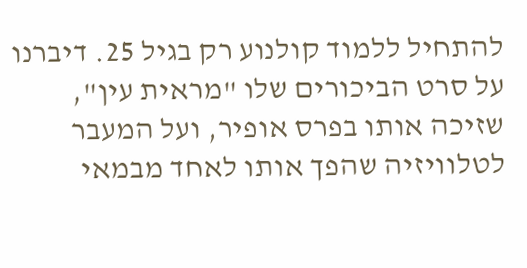להתחיל ללמוד קולנוע רק בגיל 25. דיברנו על סרט הביכורים שלו "מראית עין", שזיכה אותו בפרס אופיר, ועל המעבר לטלוויזיה שהפך אותו לאחד מבמאי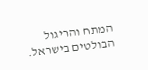המתח והריגול הבולטים בישראל.